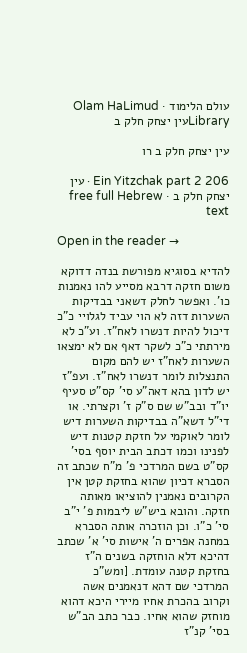עולם הלימוד · Olam HaLimud
Libraryעין יצחק חלק ב

עין יצחק חלק ב רו

Ein Yitzchak part 2 206 · עין יצחק חלק ב · free full Hebrew text

Open in the reader →

להדיא בסוגיא מפורשת בנדה דדוקא משום חזקה דרבא מסייע להו נאמנות כו'. ואפשר לחלק דשאני בבדיקות השערות דזה לא הוי עביד לגלויי כ"כ דיכול להיות דנשרו לאח"ז. וע"כ לא מירתתי כ"כ לשקר דאף אם לא ימצאו השערות לאח"ז יש להם מקום התנצלות לומר דנשרו לאח"ז. ועפ"ז יש לדון בהא דאה"ע סי' קס"ט סעיף יו"ד ובב"ש שם ס"ק ז' וקצרתי. או די"ל דשא"ה בבדיקות השערות דיש לומר לאוקמי על חזקת קטנות דיש לפנינו וכמו דכתב הבית יוסף בסי' קס"ט בשם המרדכי פ' מ"ח שכתב זה הסברא דכיון שהוא בחזקת קטן אין הקרובים נאמנין להוציאו מאותה חזקה. והובא ביש"ש ליבמות פ' י"ב סי' כ"ו. וכן הוזכרה אותה הסברא במחנה אפרים ה' אישות סי' א' שכתב דהיכא דלא הוחזקה בשנים ה"ז בחזקת קטנה עומדת. [ומש"כ המרדכי שם דהא דנאמנים אשה וקרוב בהכרת אחיו מיירי היכא דהוא מוחזק שהוא אחיו. כבר כתב הב"ש בסי' קנ"ז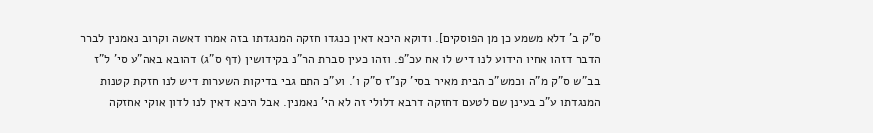ס"ק ב' דלא משמע כן מן הפוסקים]. ודוקא היכא דאין כנגדו חזקה המנגדתו בזה אמרו דאשה וקרוב נאמנין לברר הדבר דזהו אחיו הידוע לנו דיש לו אח עכ"פ. וזהו כעין סברת הר"נ בקידושין (דף ס"ג) דהובא באה"ע סי' ל"ז בב"ש ס"ק מ"ה וכמש"כ הבית מאיר בסי' קנ"ז ס"ק ו'. וע"כ התם גבי בדיקות השערות דיש לנו חזקת קטנות המנגדתו ע"כ בעינן שם לטעם דחזקה דרבא דלולי זה לא הי' נאמנין. אבל היכא דאין לנו לדון אוקי אחזקה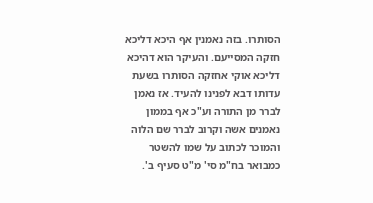הסותרו. בזה נאמנין אף היכא דליכא חזקה המסייעם. והעיקר הוא דהיכא דליכא אוקי אחזקה הסותרו בשעת עדותו דבא לפנינו להעיד. אז נאמן לברר מן התורה וע"כ אף בממון נאמנים אשה וקרוב לברר שם הלוה והמוכר לכתוב על שמו להשטר כמבואר בח"מ סי' מ"ט סעיף ב'.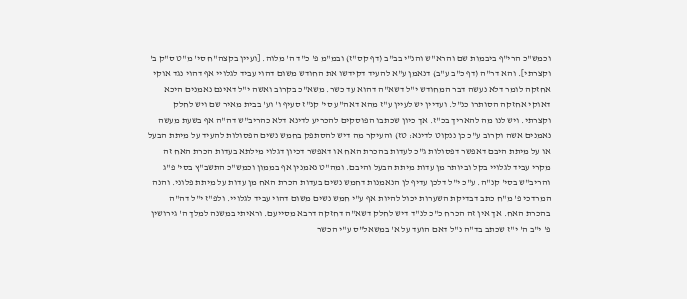וכמש"כ הרי"ף ביבמות שם והרא"ש והנ"י בב"ב (דף קס"ז) ובמ"מ פ' כ"ד ה' מלוה. [ועיין בקצה"ח סי' מ"ט ס"ק ב' וקצרתי]. והא דר"ה (דף כ"ב ע"ב) דנאמן ע"א להעיד דקידשו את החודש משום דהוי עביד לגלויי אף דהוי נגד אוקי אחזקה לומר דלא נעשה דבר המחודש י"ל דשא"ה דהוא עד כשר. משא"כ בקרוב ואשה י"ל דאינם נאמנים היכא דאוקי אחזקה הסותרו כנ"ל. ועדיין יש לעיין ע"ז מהא דאה"ע סי' קנ"ז סעיף ו' וע' בבית מאיר שם ויש לחלק וקצרתי. ויש לנו מה להאריך בכ"ז. אך כיון שכתבו הפוסקים להכריע לדינא דלא כהריב"ש דה"ה אף בשעת מעשה נאמנים אשה וקרוב ע"כ כן ננקוט לדינא: טז) והעיקר מה דיש להסתפק בחמש נשים הפסולות להעיד על מיתת הבעל או על מיתת היבם דאפשר דפסולות ג"כ לעדות בהכרת האח או דאפשר דכיון דגלוי מילתא בעדות הכרת האח זה מקרי עביד לגלויי בקל וביותר מן עדות מיתת הבעל והיבם. ומה"ט נאמנין אף בממון וכמש"כ התשב"ץ בסי' פ"ג והריב"ש בסי' קנ"ה. ע"כ י"ל דלכן עדיף לן הנאמנות דחמש נשים בעדות הכרת האח מן עדות על מיתת פלוני. והנה המרדכי פ' מ"ח כתב דבדיקת השערות יכול להיות אף ע"י חמש נשים משום דהוי עביד לגלויי. ולפ"ז י"ל דה"ה בהכרת האח. אך אין זה הכרח כ"כ לנ"ד דיש לחלק דשא"ה דחזקה דרבא מסייעם. וראיתי במשנה למלך ה' גירושין פ' י"ב ה' י"ז שכתב בד"ה נ"ל דאם הועד על א' במשאל"ס ע"י הכשר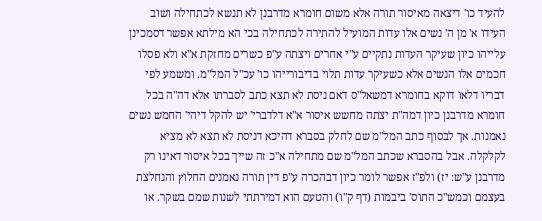להעיד כו' דיצאה מאיסור תורה אלא משום חומרא מדרבנן לא תנשא לכתחילה ושוב העידו א' מן ה' נשים אלו עדות המועיל להתירה לכתחילה בכי הא מילתא אפשר דסמכינן עלייהו כיון שעיקר העדות נתקיים ע"י אחרים ויצתה ע"פ כשרים מחזקת א"א ולא פסלו חכמים אלו הנשים אלא כשעיקר עדות תלוי בדיבורייהו כו' עכ"ל המל"מ. ומשמע לפי דבריו דלאו דוקא בחומרא דמשאל"ס דאם ניסת לא תצא כתב לסברתו אלא דה"ה בכל חומרא מדרבנן כיון דמה"ת יצתה מחשש איסור א"א דלדברי' יש להקל דיהי' החמש נשים נאמנות. אך לבסוף כתב המל"מ שם לחלק בסברא דהיכא דניסת לא תצא לא מציא לקלקלה. אבל בהסברא שכתב המל"מ שם מתחילה א"כ זה שייך בכל איסור דאינו רק מדרבנן ע"ש: יז) ולפ"ז אפשר לומר כיון דבהכרה ע"פ דין תורה נאמנים החלוץ והנחלצת בעצמם וכמש"כ התוס' ביבמות (דף ק"ו) והטעם הוא דמירתתי לשנות שמם בשקר. או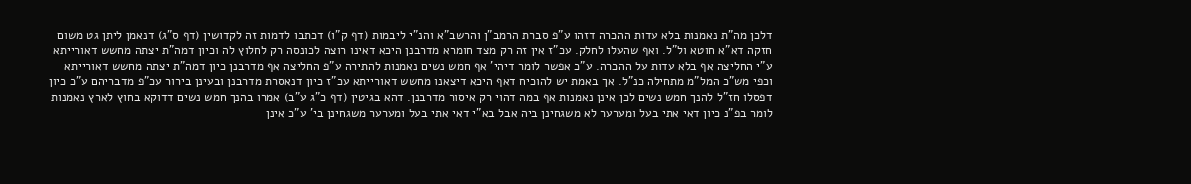דלכן מה"ת נאמנות בלא עדות ההכרה דזהו ע"פ סברת הרמב"ן והרשב"א והנ"י ליבמות (דף ק"ו) דכתבו לדמות זה לקדושין (דף ס"ג) דנאמן ליתן גט משום חזקה דא"א חוטא ול"ל. ואף שהעלו לחלק. עכ"ז אין זה רק מצד חומרא מדרבנן היכא דאינו רוצה לכונסה רק לחלוץ לה וכיון דמה"ת יצתה מחשש דאורייתא ע"י החליצה אף בלא עדות על ההכרה. ע"כ אפשר לומר דיהי' אף חמש נשים נאמנות להתירה ע"פ החליצה אף מדרבנן כיון דמה"ת יצתה מחשש דאורייתא וכפי מש"כ המל"מ מתחילה כנ"ל. אך באמת יש להוכיח דאף היכא דיצאנו מחשש דאורייתא עכ"ז כיון דנאסרת מדרבנן ובעינן בירור עכ"פ מדבריהם ע"כ כיון דפסלו חז"ל להנך חמש נשים לכן אינן נאמנות אף במה דהוי רק איסור מדרבנן. דהא בגיטין (דף כ"ג ע"ב) אמרו בהנך חמש נשים דדוקא בחוץ לארץ נאמנות לומר בפ"נ כיון דאי אתי בעל ומערער לא משגחינן ביה אבל בא"י דאי אתי בעל ומערער משגחינן בי' ע"כ אינן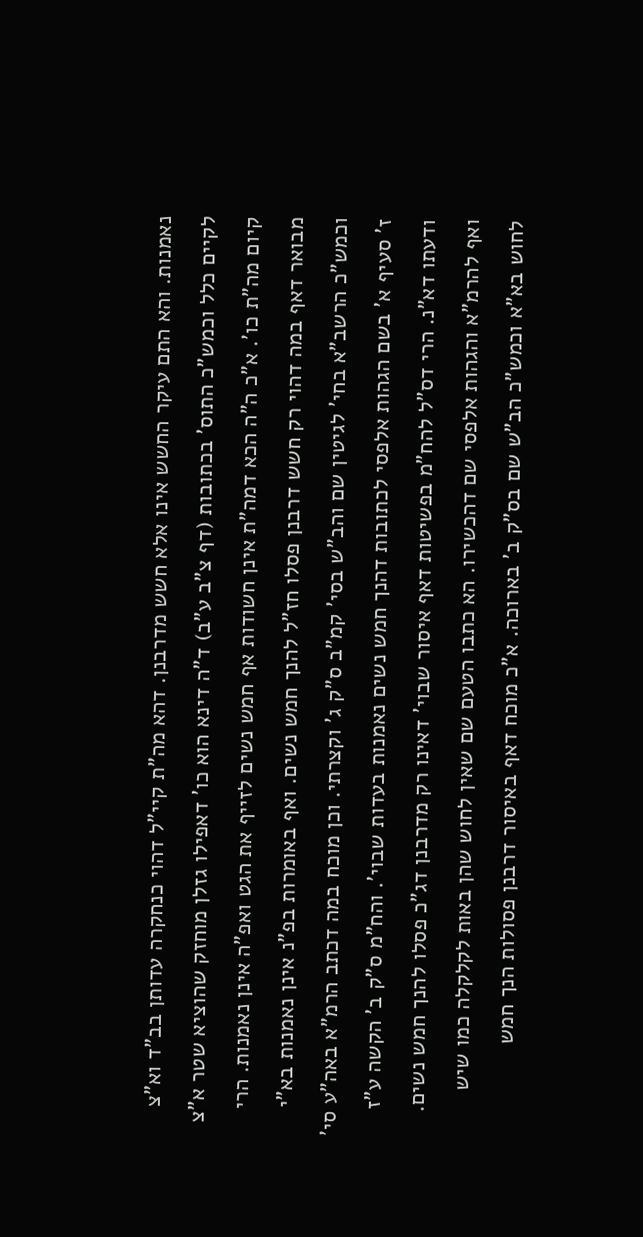נאמנות. והא התם עיקר החשש אינו אלא חשש מדרבנן. דהא מה"ת קיי"ל דהוי כנחקרה עדותן בב"ד וא"צ לקיים כלל וכמש"כ התוס' בכתובות (דף צ"ב ע"ב) ד"ה דינא הוא כו' דאפילו גזלן מוחזק שהוציא שטר א"צ קיום מה"ת כו'. א"כ ה"ה הכא דמה"ת אינן חשודות אף חמש נשים לזייף את הגט ואפ"ה אינן נאמנות. הרי מבואר דאף במה דהוי רק חשש דרבנן פסלו חז"ל להנך חמש נשים. ואף באומרות בפ"נ אינן נאמנות בא"י וכמש"כ הרשב"א בחי' לגיטין שם והב"ש בסי' קמ"ב ס"ק ג' וקצרתי. וכן מוכח במה דכתב הרמ"א באה"ע סי' ז' סעיף א' בשם הגהות אלפסי לכתובות דהנך חמש נשים נאמנות בעדות שבוי'. והח"מ ס"ק ב' הקשה ע"ז ודעתו דא"נ. הרי דס"ל להח"מ בפשיטות דאף איסור שבוי' דאינו רק מדרבנן דג"כ פסלו להנך חמש נשים. ואף להרמ"א והגהות אלפסי שם דהכשירו. הא כתבו הטעם שם שאין לחוש שהן באות לקלקלה כמו שיש לחוש בא"א וכמש"כ הב"ש שם בס"ק ב' בארוכה. א"כ מוכח דאף באיסור דרבנן פסולות הנך חמש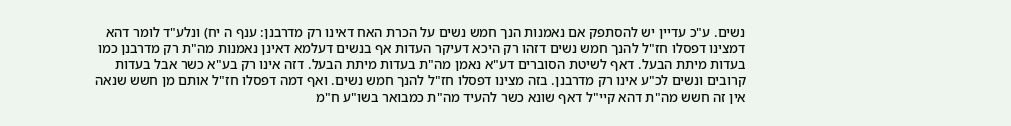נשים. ע"כ עדיין יש להסתפק אם נאמנות הנך חמש נשים על הכרת האח דאינו רק מדרבנן: ענף ה יח) ונלע"ד לומר דהא דמצינו דפסלו חז"ל להנך חמש נשים דזהו רק היכא דעיקר העדות אף בנשים דעלמא דאינן נאמנות מה"ת רק מדרבנן כמו בעדות מיתת הבעל. דאף לשיטת הסוברים דע"א נאמן מה"ת בעדות מיתת הבעל. דזה אינו רק בע"א כשר אבל בעדות קרובים ונשים לכ"ע אינו רק מדרבנן. בזה מצינו דפסלו חז"ל להנך חמש נשים. ואף דמה דפסלו חז"ל אותם מן חשש שנאה אין זה חשש מה"ת דהא קיי"ל דאף שונא כשר להעיד מה"ת כמבואר בשו"ע ח"מ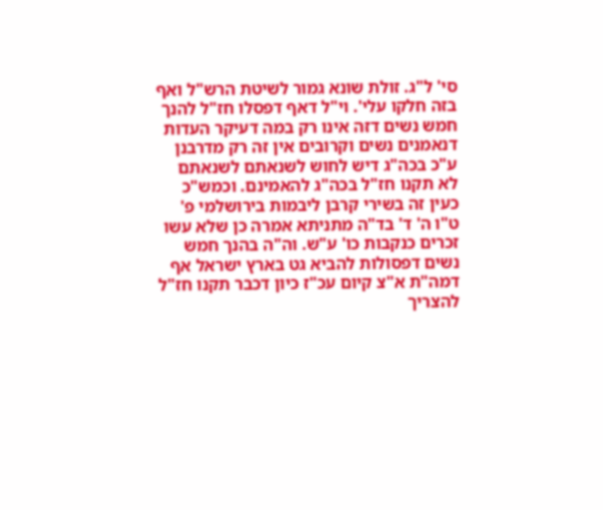סי' ל"ג. זולת שונא גמור לשיטת הרש"ל ואף בזה חלקו עלי'. וי"ל דאף דפסלו חז"ל להנך חמש נשים דזה אינו רק במה דעיקר העדות דנאמנים נשים וקרובים אין זה רק מדרבנן ע"כ בכה"ג דיש לחוש לשנאתם לשנאתם לא תקנו חז"ל בכה"ג להאמינם. וכמש"כ כעין זה בשירי קרבן ליבמות בירושלמי פ' ט"ו ה' ד' בד"ה מתניתא אמרה כן שלא עשו זכרים כנקבות כו' ע"ש. וה"ה בהנך חמש נשים דפסולות להביא גט בארץ ישראל אף דמה"ת א"צ קיום עכ"ז כיון דכבר תקנו חז"ל להצריך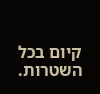קיום בכל השטרות.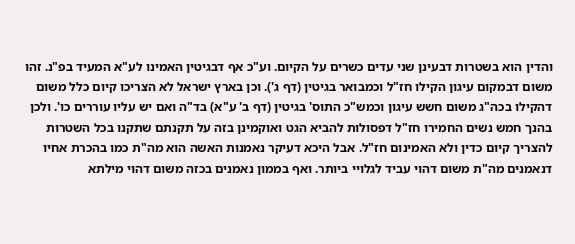והדין הוא בשטרות דבעינן שני עדים כשרים על הקיום. וע"כ אף דבגיטין האמינו לע"א המעיד בפ"נ. זהו משום דבמקום עיגון הקילו חז"ל וכמבואר בגיטין (דף ג'). וכן בארץ ישראל לא הצריכו קיום כלל משום דהקילו בכה"ג משום חשש עיגון וכמש"כ התוס' בגיטין (דף ב' ע"א) בד"ה ואם יש עליו עוררים כו'. ולכן בהנך חמש נשים החמירו חז"ל דפסולות להביא הגט ואוקמינן בזה על תקנתם שתקנו בכל השטרות להצריך קיום כדין ולא האמינום חז"ל. אבל היכא דעיקר נאמנות האשה הוא מה"ת כמו בהכרת אחיו דנאמנים מה"ת משום דהוי עביד לגלויי ביותר. ואף בממון נאמנים בכזה משום דהוי מילתא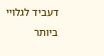דעביד לגלויי ביותר